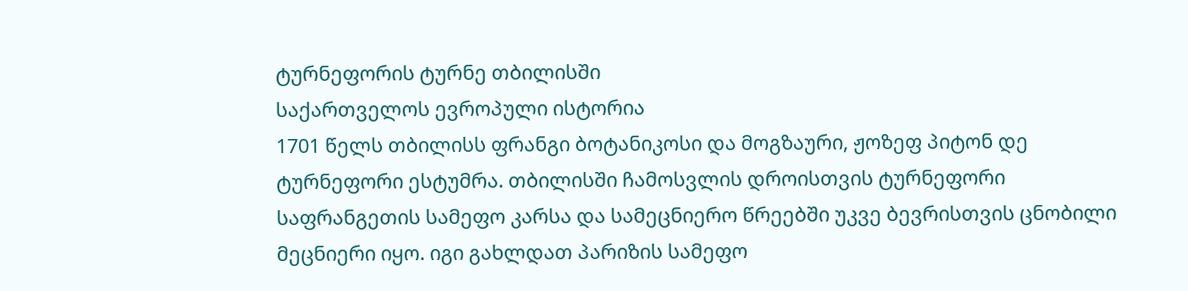ტურნეფორის ტურნე თბილისში
საქართველოს ევროპული ისტორია
1701 წელს თბილისს ფრანგი ბოტანიკოსი და მოგზაური, ჟოზეფ პიტონ დე ტურნეფორი ესტუმრა. თბილისში ჩამოსვლის დროისთვის ტურნეფორი საფრანგეთის სამეფო კარსა და სამეცნიერო წრეებში უკვე ბევრისთვის ცნობილი მეცნიერი იყო. იგი გახლდათ პარიზის სამეფო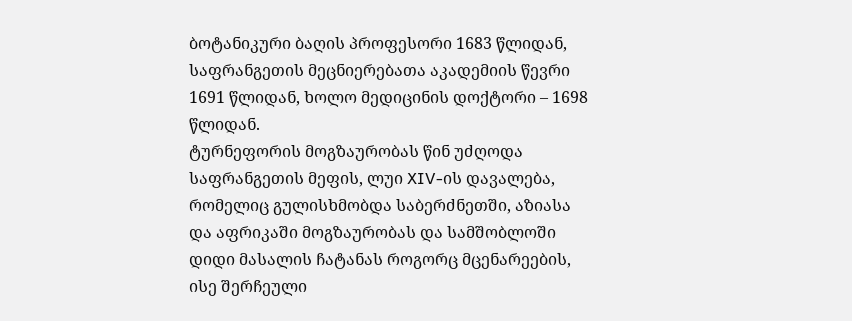ბოტანიკური ბაღის პროფესორი 1683 წლიდან, საფრანგეთის მეცნიერებათა აკადემიის წევრი 1691 წლიდან, ხოლო მედიცინის დოქტორი – 1698 წლიდან.
ტურნეფორის მოგზაურობას წინ უძღოდა საფრანგეთის მეფის, ლუი XIV-ის დავალება, რომელიც გულისხმობდა საბერძნეთში, აზიასა და აფრიკაში მოგზაურობას და სამშობლოში დიდი მასალის ჩატანას როგორც მცენარეების, ისე შერჩეული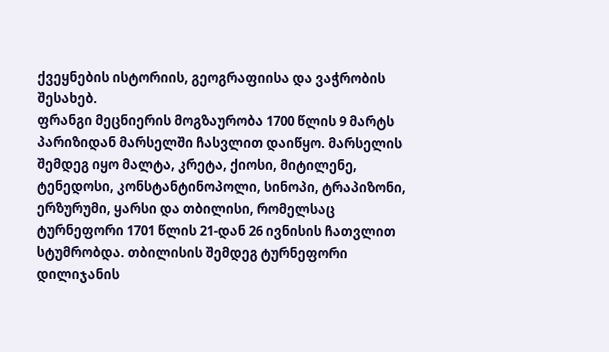ქვეყნების ისტორიის, გეოგრაფიისა და ვაჭრობის შესახებ.
ფრანგი მეცნიერის მოგზაურობა 1700 წლის 9 მარტს პარიზიდან მარსელში ჩასვლით დაიწყო. მარსელის შემდეგ იყო მალტა, კრეტა, ქიოსი, მიტილენე, ტენედოსი, კონსტანტინოპოლი, სინოპი, ტრაპიზონი, ერზურუმი, ყარსი და თბილისი, რომელსაც ტურნეფორი 1701 წლის 21-დან 26 ივნისის ჩათვლით სტუმრობდა. თბილისის შემდეგ ტურნეფორი დილიჯანის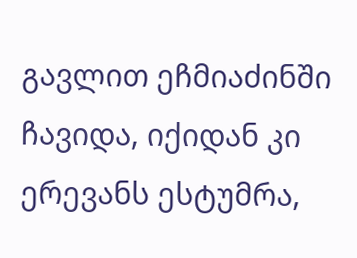გავლით ეჩმიაძინში ჩავიდა, იქიდან კი ერევანს ესტუმრა,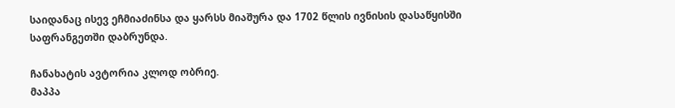საიდანაც ისევ ეჩმიაძინსა და ყარსს მიაშურა და 1702 წლის ივნისის დასაწყისში საფრანგეთში დაბრუნდა.

ჩანახატის ავტორია კლოდ ობრიე.
მაპპა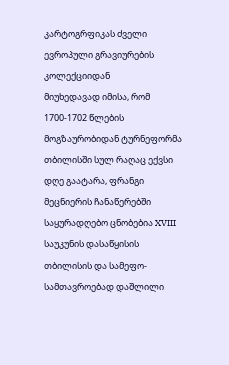კარტოგრფიკას ძველი ევროპული გრავიურების კოლექციიდან
მიუხედავად იმისა, რომ 1700-1702 წლების მოგზაურობიდან ტურნეფორმა თბილისში სულ რაღაც ექვსი დღე გაატარა, ფრანგი მეცნიერის ჩანაწერებში საყურადღებო ცნობებია XVIII საუკუნის დასაწყისის თბილისის და სამეფო-სამთავროებად დაშლილი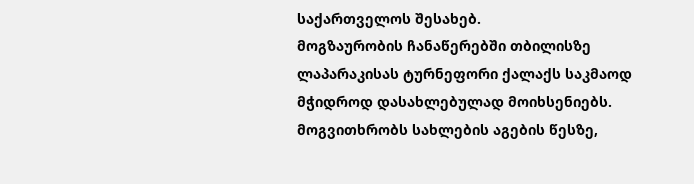საქართველოს შესახებ.
მოგზაურობის ჩანაწერებში თბილისზე ლაპარაკისას ტურნეფორი ქალაქს საკმაოდ მჭიდროდ დასახლებულად მოიხსენიებს. მოგვითხრობს სახლების აგების წესზე,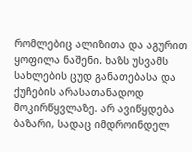რომლებიც ალიზითა და აგურით ყოფილა ნაშენი. ხაზს უსვამს სახლების ცუდ განათებასა და ქუჩების არასათანადოდ მოკირწყვლაზე. არ ავიწყდება ბაზარი, სადაც იმდროინდელ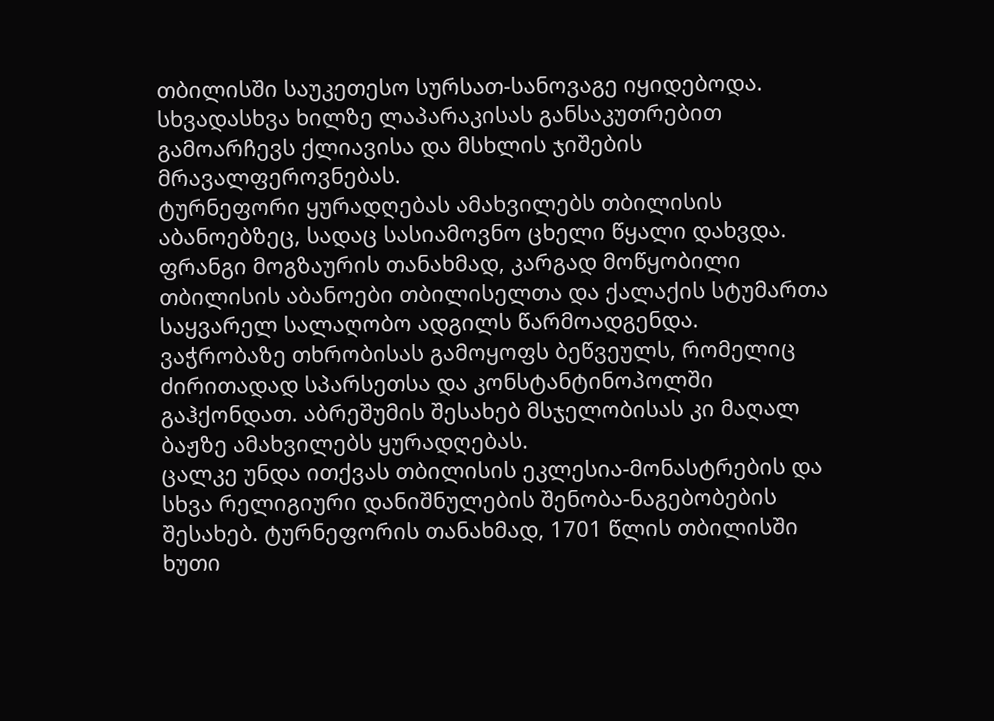თბილისში საუკეთესო სურსათ-სანოვაგე იყიდებოდა. სხვადასხვა ხილზე ლაპარაკისას განსაკუთრებით გამოარჩევს ქლიავისა და მსხლის ჯიშების მრავალფეროვნებას.
ტურნეფორი ყურადღებას ამახვილებს თბილისის აბანოებზეც, სადაც სასიამოვნო ცხელი წყალი დახვდა. ფრანგი მოგზაურის თანახმად, კარგად მოწყობილი თბილისის აბანოები თბილისელთა და ქალაქის სტუმართა საყვარელ სალაღობო ადგილს წარმოადგენდა.
ვაჭრობაზე თხრობისას გამოყოფს ბეწვეულს, რომელიც ძირითადად სპარსეთსა და კონსტანტინოპოლში გაჰქონდათ. აბრეშუმის შესახებ მსჯელობისას კი მაღალ ბაჟზე ამახვილებს ყურადღებას.
ცალკე უნდა ითქვას თბილისის ეკლესია-მონასტრების და სხვა რელიგიური დანიშნულების შენობა-ნაგებობების შესახებ. ტურნეფორის თანახმად, 1701 წლის თბილისში ხუთი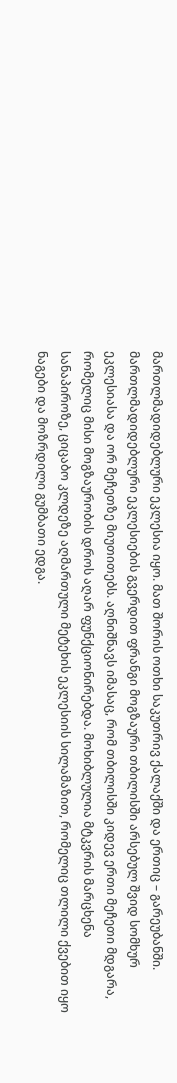მართლმადიდებლური ეკლესია იყო. მათ შორის ოთხი საკუთრივ ქალაქში და ერთიც – გარეუბანში. მართლმადიდებლური ეკლესიების გვერდით ფრანგი მოგზაური თბილისში არსებულ შვიდ სომხურ ეკლესიასა და ორ მეჩეთზე მიუთითებს. აღნიშნავს იმასაც, რომ თბილისში კიდევ ერთი მეჩეთი მდგარა, რომელიც მისი მოგზაურობის დროს აღარ ფუნქციონირებდა. მოხიბლულია მტკვრის მარცხენა სანაპიროზე, ციცაბო კლდეზე აღმართული მეტეხის ეკლესიის სილამაზით, რომელიც თლილი ქვებით იყო ნაგები და მოზრდილი გუმბათი ედგა.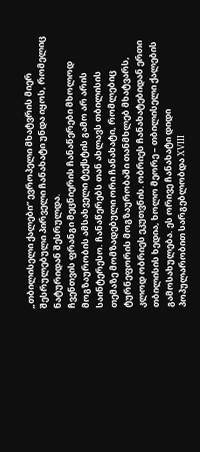„თბილისელი ქალები“ ევროპელი მხატვრის მიერ შესრულებული პირველი ჩანახატი უნდა იყოს, რომელიც ნატურიდან შესრულდა.
ჩვენთვის ფრანგი მეცნიერის ჩანაწერები მხოლოდ მოგზაურობის ამსახველი ტექსტის გამო არ არის საინტერესო. ჩანაწერებს თან ახლავს თბილისის თემაზე მომზადებული ორი ჩანახატი, რომლებიც ტურნეფორის მოგზაურობაში თანმხლებ მხატვარს, კლოდ ობრიეს ეკუთვნის. ობრიეს ჩანახატებიდან ერთი თბილისის ხედია, ხოლო მეორე – თბილისელი ქალების გამოსახულება. ეს ორივე ჩანახატი დიდი პოპულარობით სარგებლობდა XVIII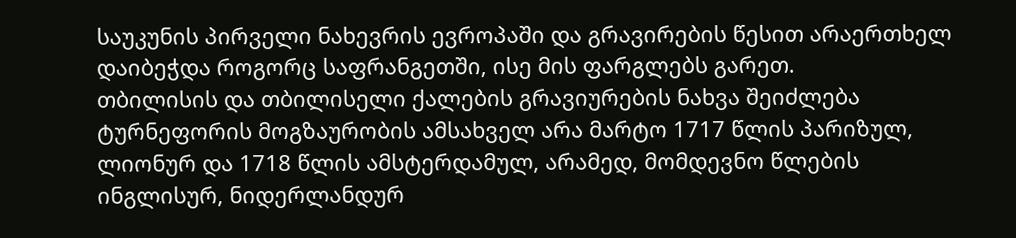საუკუნის პირველი ნახევრის ევროპაში და გრავირების წესით არაერთხელ დაიბეჭდა როგორც საფრანგეთში, ისე მის ფარგლებს გარეთ.
თბილისის და თბილისელი ქალების გრავიურების ნახვა შეიძლება ტურნეფორის მოგზაურობის ამსახველ არა მარტო 1717 წლის პარიზულ, ლიონურ და 1718 წლის ამსტერდამულ, არამედ, მომდევნო წლების ინგლისურ, ნიდერლანდურ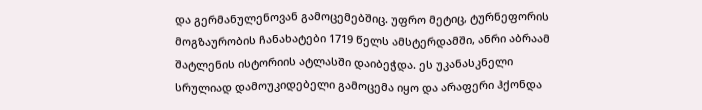და გერმანულენოვან გამოცემებშიც. უფრო მეტიც, ტურნეფორის მოგზაურობის ჩანახატები 1719 წელს ამსტერდამში, ანრი აბრაამ შატლენის ისტორიის ატლასში დაიბეჭდა. ეს უკანასკნელი სრულიად დამოუკიდებელი გამოცემა იყო და არაფერი ჰქონდა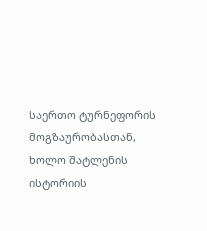საერთო ტურნეფორის მოგზაურობასთან, ხოლო შატლენის ისტორიის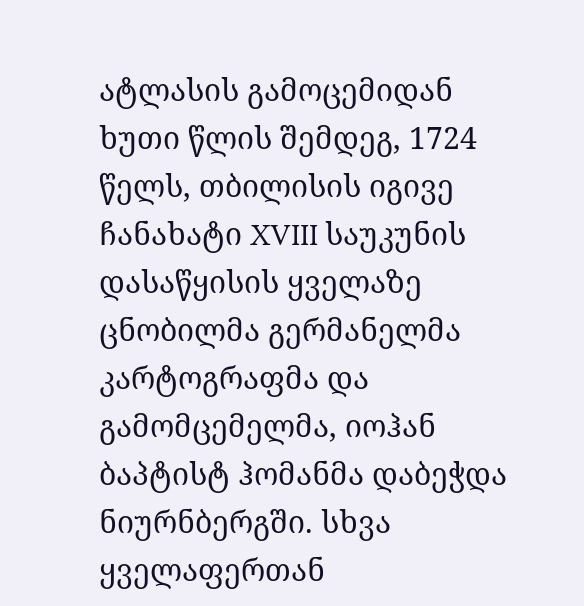ატლასის გამოცემიდან ხუთი წლის შემდეგ, 1724 წელს, თბილისის იგივე ჩანახატი XVIII საუკუნის დასაწყისის ყველაზე ცნობილმა გერმანელმა კარტოგრაფმა და გამომცემელმა, იოჰან ბაპტისტ ჰომანმა დაბეჭდა ნიურნბერგში. სხვა ყველაფერთან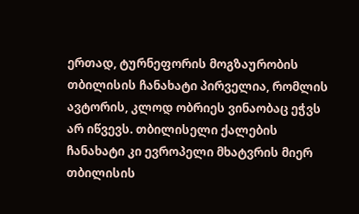ერთად, ტურნეფორის მოგზაურობის თბილისის ჩანახატი პირველია, რომლის ავტორის, კლოდ ობრიეს ვინაობაც ეჭვს არ იწვევს. თბილისელი ქალების ჩანახატი კი ევროპელი მხატვრის მიერ თბილისის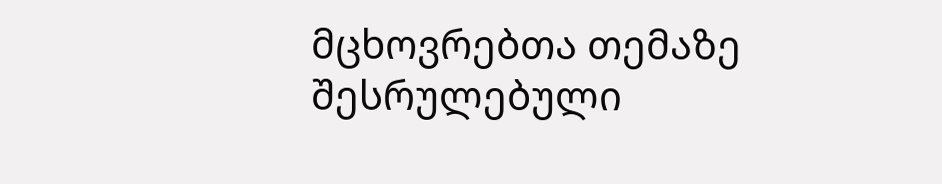მცხოვრებთა თემაზე შესრულებული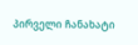პირველი ჩანახატი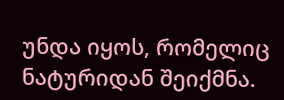უნდა იყოს, რომელიც ნატურიდან შეიქმნა.